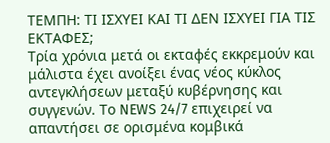ΤΕΜΠΗ: ΤΙ ΙΣΧΥΕΙ ΚΑΙ ΤΙ ΔΕΝ ΙΣΧΥΕΙ ΓΙΑ ΤΙΣ ΕΚΤΑΦΕΣ;
Τρία χρόνια μετά οι εκταφές εκκρεμούν και μάλιστα έχει ανοίξει ένας νέος κύκλος αντεγκλήσεων μεταξύ κυβέρνησης και συγγενών. Το NEWS 24/7 επιχειρεί να απαντήσει σε ορισμένα κομβικά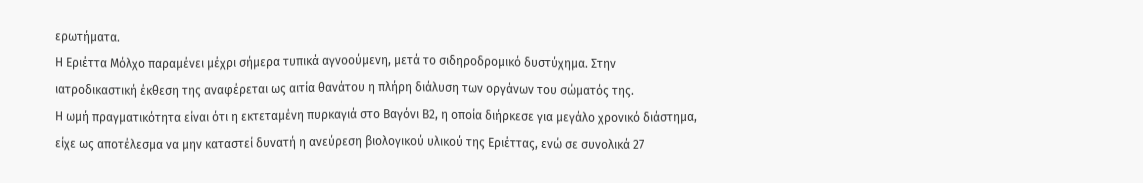ερωτήματα.
Η Εριέττα Μόλχο παραμένει μέχρι σήμερα τυπικά αγνοούμενη, μετά το σιδηροδρομικό δυστύχημα. Στην ιατροδικαστική έκθεση της αναφέρεται ως αιτία θανάτου η πλήρη διάλυση των οργάνων του σώματός της.
Η ωμή πραγματικότητα είναι ότι η εκτεταμένη πυρκαγιά στο Βαγόνι Β2, η οποία διήρκεσε για μεγάλο χρονικό διάστημα, είχε ως αποτέλεσμα να μην καταστεί δυνατή η ανεύρεση βιολογικού υλικού της Εριέττας, ενώ σε συνολικά 27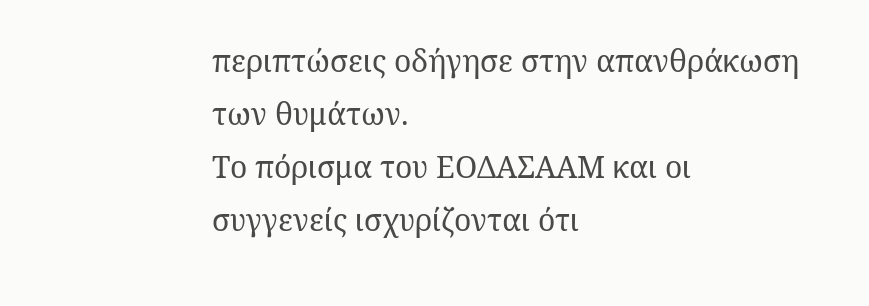περιπτώσεις οδήγησε στην απανθράκωση των θυμάτων.
Το πόρισμα του ΕΟΔΑΣΑΑΜ και οι συγγενείς ισχυρίζονται ότι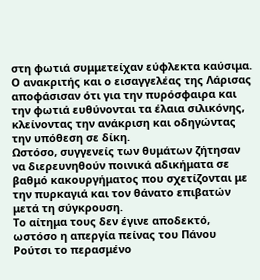στη φωτιά συμμετείχαν εύφλεκτα καύσιμα. Ο ανακριτής και ο εισαγγελέας της Λάρισας αποφάσισαν ότι για την πυρόσφαιρα και την φωτιά ευθύνονται τα έλαια σιλικόνης, κλείνοντας την ανάκριση και οδηγώντας την υπόθεση σε δίκη.
Ωστόσο, συγγενείς των θυμάτων ζήτησαν να διερευνηθούν ποινικά αδικήματα σε βαθμό κακουργήματος που σχετίζονται με την πυρκαγιά και τον θάνατο επιβατών μετά τη σύγκρουση.
Το αίτημα τους δεν έγινε αποδεκτό, ωστόσο η απεργία πείνας του Πάνου Ρούτσι το περασμένο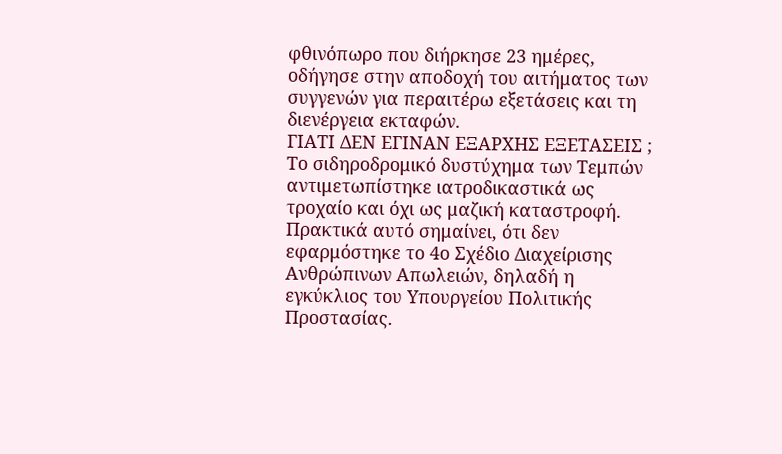φθινόπωρο που διήρκησε 23 ημέρες, οδήγησε στην αποδοχή του αιτήματος των συγγενών για περαιτέρω εξετάσεις και τη διενέργεια εκταφών.
ΓΙΑΤΙ ΔΕΝ ΕΓΙΝΑΝ ΕΞΑΡΧΗΣ ΕΞΕΤΑΣΕΙΣ ;
Το σιδηροδρομικό δυστύχημα των Τεμπών αντιμετωπίστηκε ιατροδικαστικά ως τροχαίο και όχι ως μαζική καταστροφή. Πρακτικά αυτό σημαίνει, ότι δεν εφαρμόστηκε το 4ο Σχέδιο Διαχείρισης Ανθρώπινων Απωλειών, δηλαδή η εγκύκλιος του Υπουργείου Πολιτικής Προστασίας.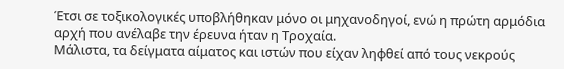Έτσι σε τοξικολογικές υποβλήθηκαν μόνο οι μηχανοδηγοί, ενώ η πρώτη αρμόδια αρχή που ανέλαβε την έρευνα ήταν η Τροχαία.
Μάλιστα, τα δείγματα αίματος και ιστών που είχαν ληφθεί από τους νεκρούς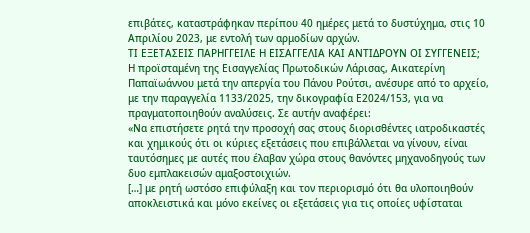επιβάτες, καταστράφηκαν περίπου 40 ημέρες μετά το δυστύχημα, στις 10 Απριλίου 2023, με εντολή των αρμοδίων αρχών.
ΤΙ ΕΞΕΤΑΣΕΙΣ ΠΑΡΗΓΓΕΙΛΕ Η ΕΙΣΑΓΓΕΛΙΑ ΚΑΙ ΑΝΤΙΔΡΟΥΝ ΟΙ ΣΥΓΓΕΝΕΙΣ;
Η προϊσταμένη της Εισαγγελίας Πρωτοδικών Λάρισας, Αικατερίνη Παπαϊωάννου μετά την απεργία του Πάνου Ρούτσι, ανέσυρε από το αρχείο, με την παραγγελία 1133/2025, την δικογραφία Ε2024/153, για να πραγματοποιηθούν αναλύσεις. Σε αυτήν αναφέρει:
«Να επιστήσετε ρητά την προσοχή σας στους διορισθέντες ιατροδικαστές και χημικούς ότι οι κύριες εξετάσεις που επιβάλλεται να γίνουν, είναι ταυτόσημες με αυτές που έλαβαν χώρα στους θανόντες μηχανοδηγούς των δυο εμπλακεισών αμαξοστοιχιών.
[…] με ρητή ωστόσο επιφύλαξη και τον περιορισμό ότι θα υλοποιηθούν αποκλειστικά και μόνο εκείνες οι εξετάσεις για τις οποίες υφίσταται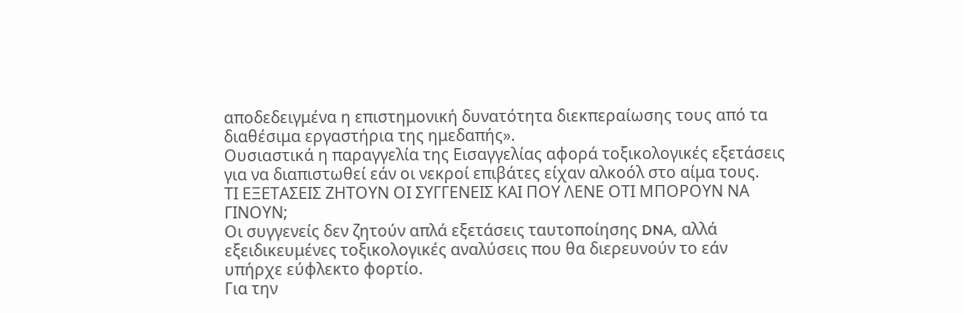αποδεδειγμένα η επιστημονική δυνατότητα διεκπεραίωσης τους από τα διαθέσιμα εργαστήρια της ημεδαπής».
Ουσιαστικά η παραγγελία της Εισαγγελίας αφορά τοξικολογικές εξετάσεις για να διαπιστωθεί εάν οι νεκροί επιβάτες είχαν αλκοόλ στο αίμα τους.
ΤΙ ΕΞΕΤΑΣΕΙΣ ΖΗΤΟΥΝ ΟΙ ΣΥΓΓΕΝΕΙΣ ΚΑΙ ΠΟΥ ΛΕΝΕ ΟΤΙ ΜΠΟΡΟΥΝ ΝΑ ΓΙΝΟΥΝ;
Οι συγγενείς δεν ζητούν απλά εξετάσεις ταυτοποίησης DNA, αλλά εξειδικευμένες τοξικολογικές αναλύσεις που θα διερευνούν το εάν υπήρχε εύφλεκτο φορτίο.
Για την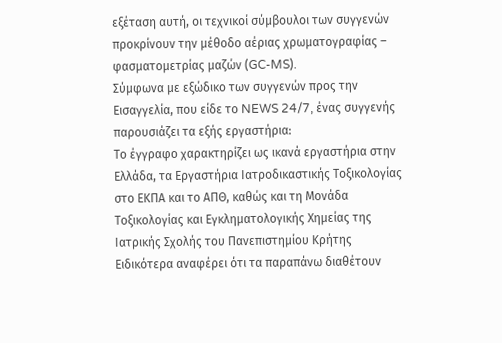εξέταση αυτή, οι τεχνικοί σύμβουλοι των συγγενών προκρίνουν την μέθοδο αέριας χρωματογραφίας – φασματομετρίας μαζών (GC-MS).
Σύμφωνα με εξώδικο των συγγενών προς την Εισαγγελία, που είδε το NEWS 24/7, ένας συγγενής παρουσιάζει τα εξής εργαστήρια:
Το έγγραφο χαρακτηρίζει ως ικανά εργαστήρια στην Ελλάδα, τα Εργαστήρια Ιατροδικαστικής Τοξικολογίας στο ΕΚΠΑ και το ΑΠΘ, καθώς και τη Μονάδα Τοξικολογίας και Εγκληματολογικής Χημείας της Ιατρικής Σχολής του Πανεπιστημίου Κρήτης
Ειδικότερα αναφέρει ότι τα παραπάνω διαθέτουν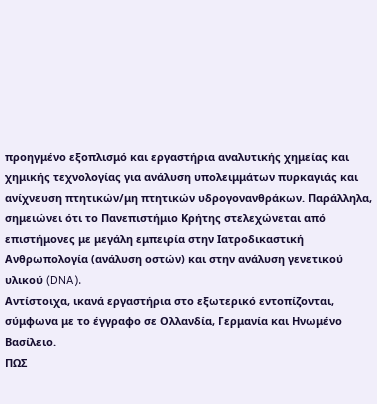προηγμένο εξοπλισμό και εργαστήρια αναλυτικής χημείας και χημικής τεχνολογίας για ανάλυση υπολειμμάτων πυρκαγιάς και ανίχνευση πτητικών/μη πτητικών υδρογονανθράκων. Παράλληλα, σημειώνει ότι το Πανεπιστήμιο Κρήτης στελεχώνεται από επιστήμονες με μεγάλη εμπειρία στην Ιατροδικαστική Ανθρωπολογία (ανάλυση οστών) και στην ανάλυση γενετικού υλικού (DNA).
Αντίστοιχα, ικανά εργαστήρια στο εξωτερικό εντοπίζονται, σύμφωνα με το έγγραφο σε Ολλανδία, Γερμανία και Ηνωμένο Βασίλειο.
ΠΩΣ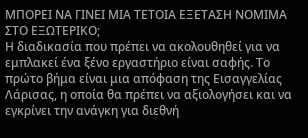ΜΠΟΡΕΙ ΝΑ ΓΙΝΕΙ ΜΙΑ ΤΕΤΟΙΑ ΕΞΕΤΑΣΗ ΝΟΜΙΜΑ ΣΤΟ ΕΞΩΤΕΡΙΚΟ;
Η διαδικασία που πρέπει να ακολουθηθεί για να εμπλακεί ένα ξένο εργαστήριο είναι σαφής. Το πρώτο βήμα είναι μια απόφαση της Εισαγγελίας Λάρισας, η οποία θα πρέπει να αξιολογήσει και να εγκρίνει την ανάγκη για διεθνή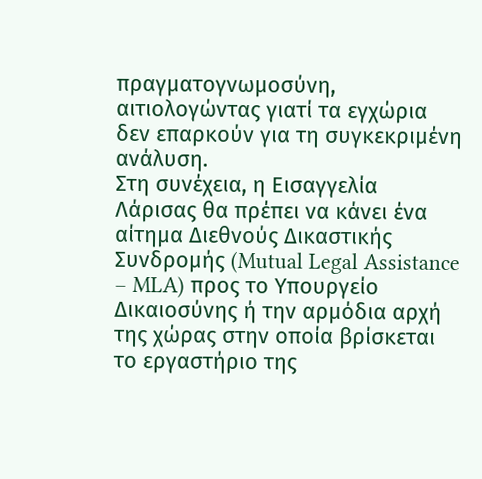πραγματογνωμοσύνη, αιτιολογώντας γιατί τα εγχώρια δεν επαρκούν για τη συγκεκριμένη ανάλυση.
Στη συνέχεια, η Εισαγγελία Λάρισας θα πρέπει να κάνει ένα αίτημα Διεθνούς Δικαστικής Συνδρομής (Mutual Legal Assistance – MLA) προς το Υπουργείο Δικαιοσύνης ή την αρμόδια αρχή της χώρας στην οποία βρίσκεται το εργαστήριο της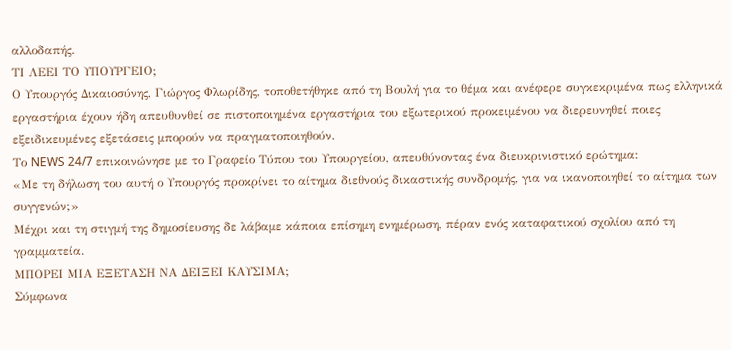αλλοδαπής.
ΤΙ ΛΕΕΙ ΤΟ ΥΠΟΥΡΓΕΙΟ;
Ο Υπουργός Δικαιοσύνης, Γιώργος Φλωρίδης, τοποθετήθηκε από τη Βουλή για το θέμα και ανέφερε συγκεκριμένα πως ελληνικά εργαστήρια έχουν ήδη απευθυνθεί σε πιστοποιημένα εργαστήρια του εξωτερικού προκειμένου να διερευνηθεί ποιες εξειδικευμένες εξετάσεις μπορούν να πραγματοποιηθούν.
Το NEWS 24/7 επικοινώνησε με το Γραφείο Τύπου του Υπουργείου, απευθύνοντας ένα διευκρινιστικό ερώτημα:
«Με τη δήλωση του αυτή ο Υπουργός προκρίνει το αίτημα διεθνούς δικαστικής συνδρομής, για να ικανοποιηθεί το αίτημα των συγγενών;»
Μέχρι και τη στιγμή της δημοσίευσης δε λάβαμε κάποια επίσημη ενημέρωση, πέραν ενός καταφατικού σχολίου από τη γραμματεία.
ΜΠΟΡΕΙ ΜΙΑ ΕΞΕΤΑΣΗ ΝΑ ΔΕΙΞΕΙ ΚΑΥΣΙΜΑ;
Σύμφωνα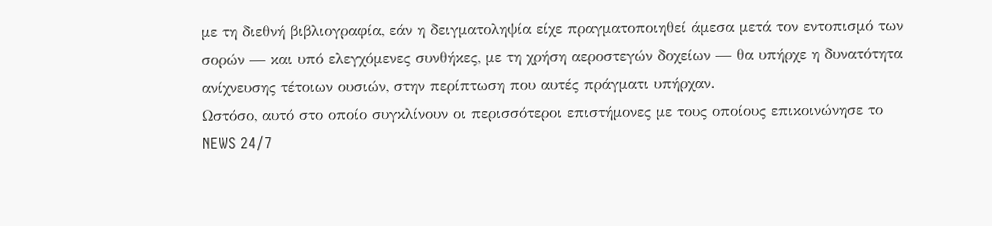με τη διεθνή βιβλιογραφία, εάν η δειγματοληψία είχε πραγματοποιηθεί άμεσα μετά τον εντοπισμό των σορών — και υπό ελεγχόμενες συνθήκες, με τη χρήση αεροστεγών δοχείων — θα υπήρχε η δυνατότητα ανίχνευσης τέτοιων ουσιών, στην περίπτωση που αυτές πράγματι υπήρχαν.
Ωστόσο, αυτό στο οποίο συγκλίνουν οι περισσότεροι επιστήμονες με τους οποίους επικοινώνησε το NEWS 24/7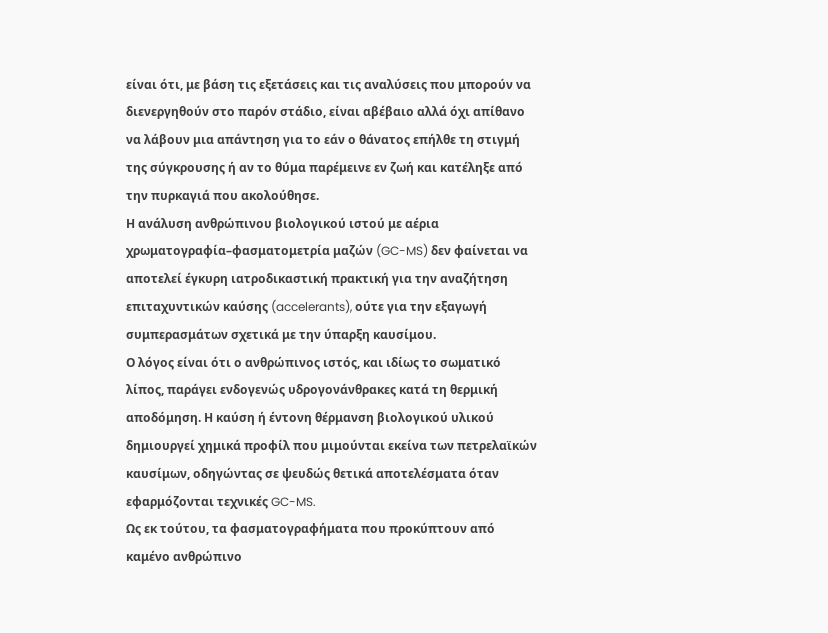είναι ότι, με βάση τις εξετάσεις και τις αναλύσεις που μπορούν να διενεργηθούν στο παρόν στάδιο, είναι αβέβαιο αλλά όχι απίθανο να λάβουν μια απάντηση για το εάν ο θάνατος επήλθε τη στιγμή της σύγκρουσης ή αν το θύμα παρέμεινε εν ζωή και κατέληξε από την πυρκαγιά που ακολούθησε.
Η ανάλυση ανθρώπινου βιολογικού ιστού με αέρια χρωματογραφία–φασματομετρία μαζών (GC-MS) δεν φαίνεται να αποτελεί έγκυρη ιατροδικαστική πρακτική για την αναζήτηση επιταχυντικών καύσης (accelerants), ούτε για την εξαγωγή συμπερασμάτων σχετικά με την ύπαρξη καυσίμου.
Ο λόγος είναι ότι ο ανθρώπινος ιστός, και ιδίως το σωματικό λίπος, παράγει ενδογενώς υδρογονάνθρακες κατά τη θερμική αποδόμηση. Η καύση ή έντονη θέρμανση βιολογικού υλικού δημιουργεί χημικά προφίλ που μιμούνται εκείνα των πετρελαϊκών καυσίμων, οδηγώντας σε ψευδώς θετικά αποτελέσματα όταν εφαρμόζονται τεχνικές GC-MS.
Ως εκ τούτου, τα φασματογραφήματα που προκύπτουν από καμένο ανθρώπινο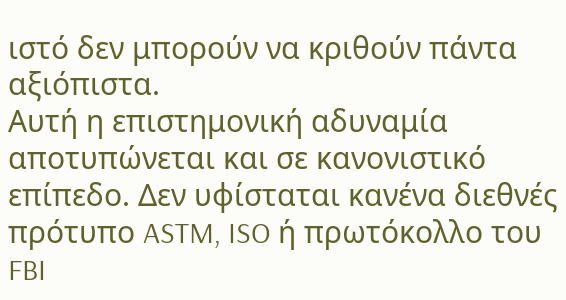ιστό δεν μπορούν να κριθούν πάντα αξιόπιστα.
Αυτή η επιστημονική αδυναμία αποτυπώνεται και σε κανονιστικό επίπεδο. Δεν υφίσταται κανένα διεθνές πρότυπο ASTM, ISO ή πρωτόκολλο του FBI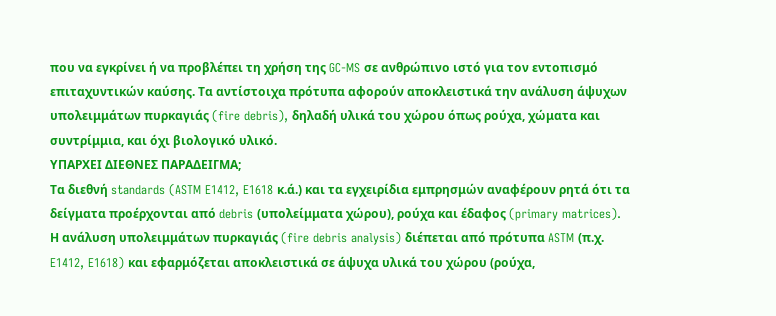που να εγκρίνει ή να προβλέπει τη χρήση της GC-MS σε ανθρώπινο ιστό για τον εντοπισμό επιταχυντικών καύσης. Τα αντίστοιχα πρότυπα αφορούν αποκλειστικά την ανάλυση άψυχων υπολειμμάτων πυρκαγιάς (fire debris), δηλαδή υλικά του χώρου όπως ρούχα, χώματα και συντρίμμια, και όχι βιολογικό υλικό.
ΥΠΑΡΧΕΙ ΔΙΕΘΝΕΣ ΠΑΡΑΔΕΙΓΜΑ;
Τα διεθνή standards (ASTM E1412, E1618 κ.ά.) και τα εγχειρίδια εμπρησμών αναφέρουν ρητά ότι τα δείγματα προέρχονται από debris (υπολείμματα χώρου), ρούχα και έδαφος (primary matrices).
Η ανάλυση υπολειμμάτων πυρκαγιάς (fire debris analysis) διέπεται από πρότυπα ASTM (π.χ. E1412, E1618) και εφαρμόζεται αποκλειστικά σε άψυχα υλικά του χώρου (ρούχα,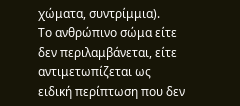χώματα, συντρίμμια).
Το ανθρώπινο σώμα είτε δεν περιλαμβάνεται, είτε αντιμετωπίζεται ως ειδική περίπτωση που δεν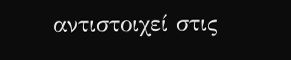αντιστοιχεί στις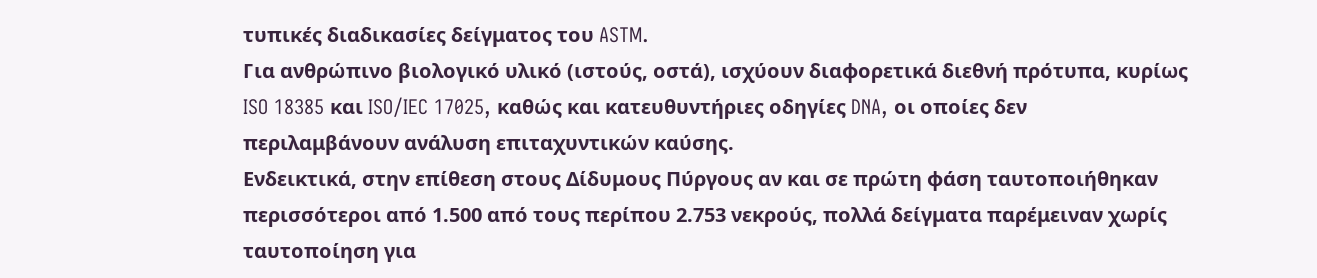τυπικές διαδικασίες δείγματος του ASTM.
Για ανθρώπινο βιολογικό υλικό (ιστούς, οστά), ισχύουν διαφορετικά διεθνή πρότυπα, κυρίως ISO 18385 και ISO/IEC 17025, καθώς και κατευθυντήριες οδηγίες DNA, οι οποίες δεν περιλαμβάνουν ανάλυση επιταχυντικών καύσης.
Ενδεικτικά, στην επίθεση στους Δίδυμους Πύργους αν και σε πρώτη φάση ταυτοποιήθηκαν περισσότεροι από 1.500 από τους περίπου 2.753 νεκρούς, πολλά δείγματα παρέμειναν χωρίς ταυτοποίηση για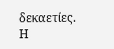δεκαετίες.
Η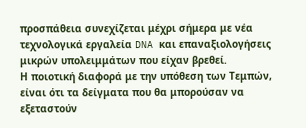προσπάθεια συνεχίζεται μέχρι σήμερα με νέα τεχνολογικά εργαλεία DNA και επαναξιολογήσεις μικρών υπολειμμάτων που είχαν βρεθεί.
Η ποιοτική διαφορά με την υπόθεση των Τεμπών, είναι ότι τα δείγματα που θα μπορούσαν να εξεταστούν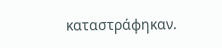καταστράφηκαν.